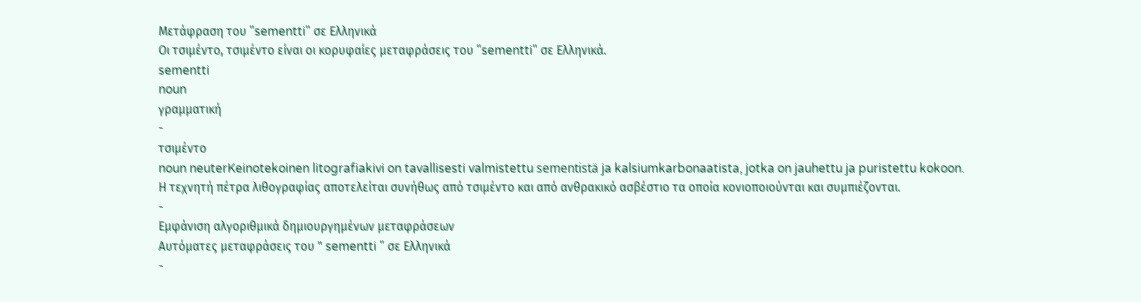Μετάφραση του "sementti" σε Ελληνικά
Οι τσιμέντο, τσιμέντο είναι οι κορυφαίες μεταφράσεις του "sementti" σε Ελληνικά.
sementti
noun
γραμματική
-
τσιμέντο
noun neuterKeinotekoinen litografiakivi on tavallisesti valmistettu sementistä ja kalsiumkarbonaatista, jotka on jauhettu ja puristettu kokoon.
Η τεχνητή πέτρα λιθογραφίας αποτελείται συνήθως από τσιμέντο και από ανθρακικό ασβέστιο τα οποία κονιοποιούνται και συμπιέζονται.
-
Εμφάνιση αλγοριθμικά δημιουργημένων μεταφράσεων
Αυτόματες μεταφράσεις του " sementti " σε Ελληνικά
-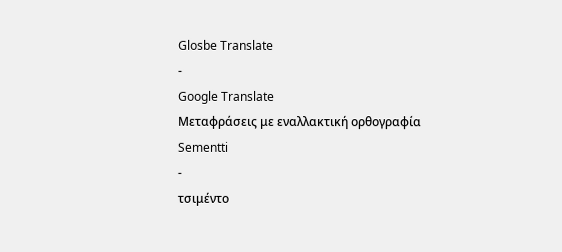Glosbe Translate
-
Google Translate
Μεταφράσεις με εναλλακτική ορθογραφία
Sementti
-
τσιμέντο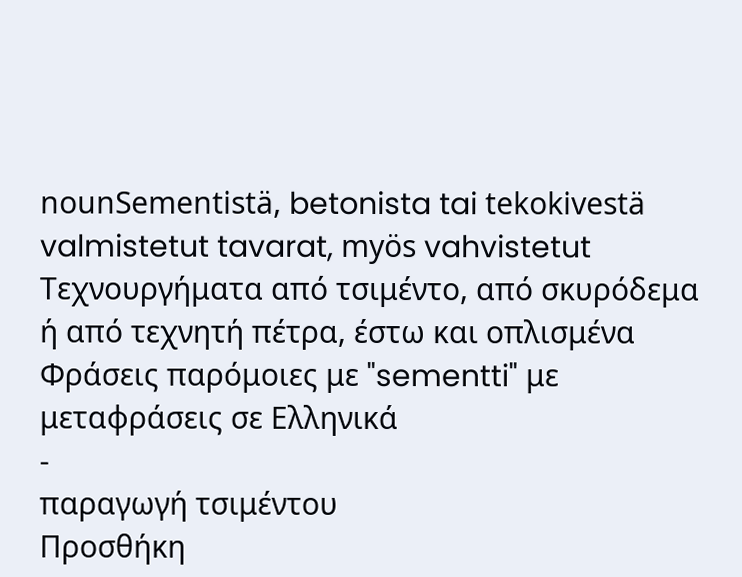nounSementistä, betonista tai tekokivestä valmistetut tavarat, myös vahvistetut
Τεχνουργήματα από τσιμέντο, από σκυρόδεμα ή από τεχνητή πέτρα, έστω και οπλισμένα
Φράσεις παρόμοιες με "sementti" με μεταφράσεις σε Ελληνικά
-
παραγωγή τσιμέντου
Προσθήκη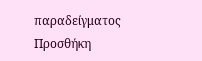παραδείγματος
Προσθήκη